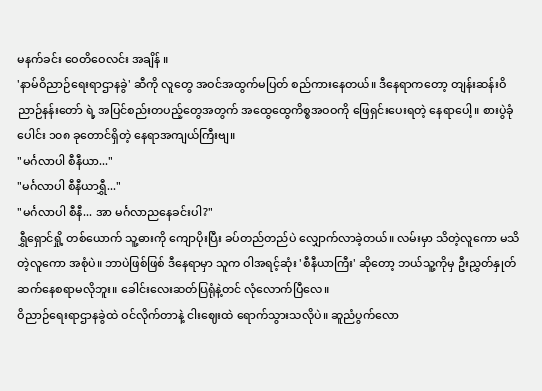မနက်ခင်း ဝေတိဝေလင်း အချိန် ။
'နာမ်ဝိညာဉ်ရေးရာဌာနခွဲ' ဆီကို လူတွေ အဝင်အထွက်မပြတ် စည်ကားနေတယ်။ ဒီနေရာကတော့ တျန်းဆန်းဝိညာဉ်နန်းတော် ရဲ့ အပြင်စည်းတပည့်တွေအတွက် အထွေထွေကိစ္စအဝဝကို ဖြေရှင်းပေးရတဲ့ နေရာပေါ့။ စားပွဲခုံပေါင်း ၁၀၈ ခုတောင်ရှိတဲ့ နေရာအကျယ်ကြီးဗျ။
"မင်္ဂလာပါ စီနီယာ..."
"မင်္ဂလာပါ စီနီယာရွှီ..."
"မင်္ဂလာပါ စီနီ... အာ မင်္ဂလာညနေခင်းပါ?"
ရွှီရှောင်ရှို့ တစ်ယောက် သူ့ဓားကို ကျောပိုးပြီး ခပ်တည်တည်ပဲ လျှောက်လာခဲ့တယ်။ လမ်းမှာ သိတဲ့လူကော မသိတဲ့လူကော အစုံပဲ။ ဘာပဲဖြစ်ဖြစ် ဒီနေရာမှာ သူက ဝါအရင့်ဆုံး 'စီနီယာကြီး' ဆိုတော့ ဘယ်သူ့ကိုမှ ဦးညွှတ်နှုတ်ဆက်နေစရာမလိုဘူး။ ခေါင်းလေးဆတ်ပြရုံနဲ့တင် လုံလောက်ပြီလေ။
ဝိညာဉ်ရေးရာဌာနခွဲထဲ ဝင်လိုက်တာနဲ့ ငါးဈေးထဲ ရောက်သွားသလိုပဲ။ ဆူညံပွက်လော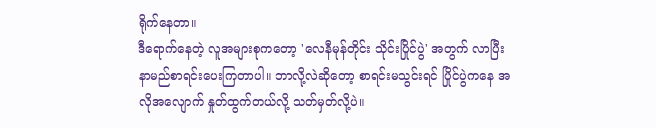ရိုက်နေတာ။
ဒီရောက်နေတဲ့ လူအများစုကတော့ 'လေနီမုန်တိုင်း သိုင်းပြိုင်ပွဲ' အတွက် လာပြီး နာမည်စာရင်းပေးကြတာပါ။ ဘာလို့လဲဆိုတော့ စာရင်းမသွင်းရင် ပြိုင်ပွဲကနေ အလိုအလျောက် နှုတ်ထွက်တယ်လို့ သတ်မှတ်လို့ပဲ။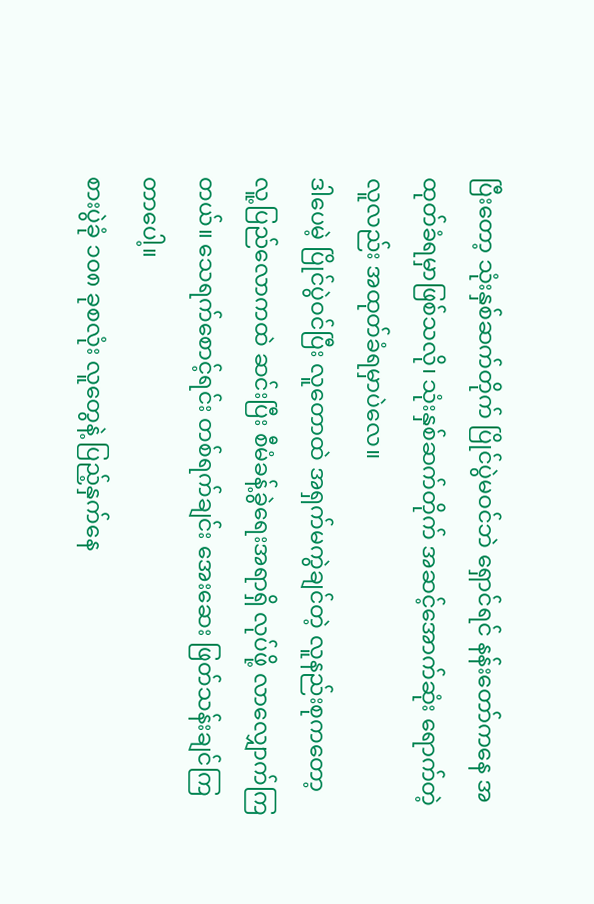ပြီးတော့ သုံးနှစ်ဆက်တိုက် ပြိုင်ပွဲမဝင်ဘဲ ရှောင်ရင် နန်းတော်ကနေ အထုတ်ခံရမှာဖြစ်သလို၊ သုံးနှစ်ဆက်တိုက် အဆင့်အောက်ဆုံး ရောက်တဲ့လူလည်း အထုတ်ခံရမှာပဲလေ။
ဒါပေမဲ့ ပြိုင်ပွဲဝင်ပြီး လူတောထဲ အရှက်မကွဲချင်တဲ့ လူနည်းစုကတော့ လူ့ပြည်လောကထဲ ဆင်းပြီး စီမံခန့်ခွဲရေးအရာရှိ လုပ်ဖို့ လာလျှောက်ကြတယ်။ သေရက်စောင့်ရင်း တစ်ရက်ချင်း အေးဆေး ဖြတ်သန်းချင်ကြတာပေါ့။
စားပွဲခုံ ၁၀၈ ခုစလုံး လူတွေနဲ့ ပြည့်နှက်နေ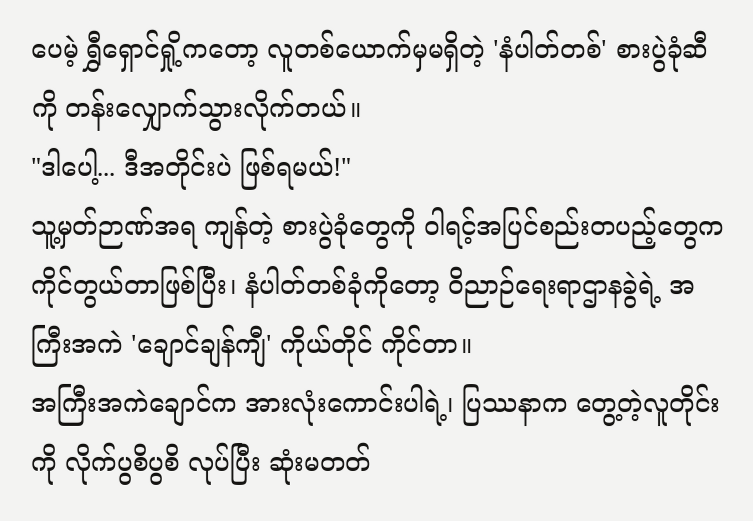ပေမဲ့ ရွှီရှောင်ရှို့ကတော့ လူတစ်ယောက်မှမရှိတဲ့ 'နံပါတ်တစ်' စားပွဲခုံဆီကို တန်းလျှောက်သွားလိုက်တယ်။
"ဒါပေါ့... ဒီအတိုင်းပဲ ဖြစ်ရမယ်!"
သူ့မှတ်ဉာဏ်အရ ကျန်တဲ့ စားပွဲခုံတွေကို ဝါရင့်အပြင်စည်းတပည့်တွေက ကိုင်တွယ်တာဖြစ်ပြီး၊ နံပါတ်တစ်ခုံကိုတော့ ဝိညာဉ်ရေးရာဌာနခွဲရဲ့ အကြီးအကဲ 'ချောင်ချန်ကျီ' ကိုယ်တိုင် ကိုင်တာ။
အကြီးအကဲချောင်က အားလုံးကောင်းပါရဲ့၊ ပြဿနာက တွေ့တဲ့လူတိုင်းကို လိုက်ပွစိပွစိ လုပ်ပြီး ဆုံးမတတ်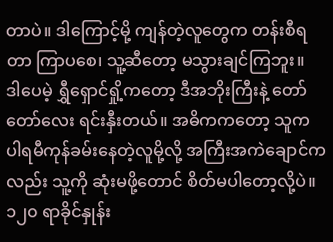တာပဲ။ ဒါကြောင့်မို့ ကျန်တဲ့လူတွေက တန်းစီရတာ ကြာပစေ၊ သူ့ဆီတော့ မသွားချင်ကြဘူး။
ဒါပေမဲ့ ရွှီရှောင်ရှို့ကတော့ ဒီအဘိုးကြီးနဲ့ တော်တော်လေး ရင်းနှီးတယ်။ အဓိကကတော့ သူက ပါရမီကုန်ခမ်းနေတဲ့လူမို့လို့ အကြီးအကဲချောင်ကလည်း သူ့ကို ဆုံးမဖို့တောင် စိတ်မပါတော့လို့ပဲ။
၁၂၀ ရာခိုင်နှုန်း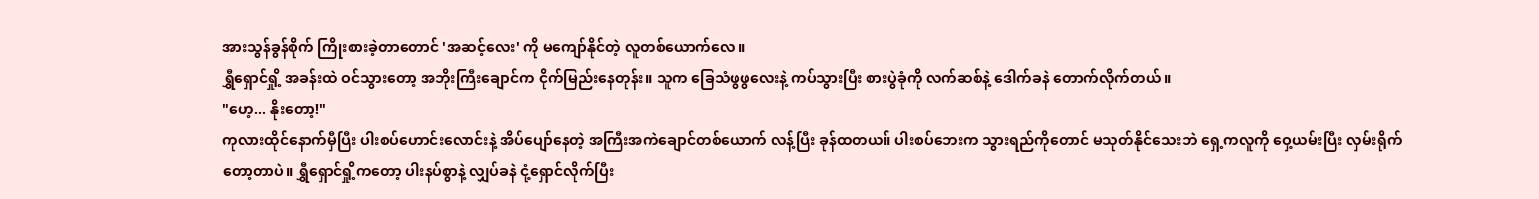အားသွန်ခွန်စိုက် ကြိုးစားခဲ့တာတောင် 'အဆင့်လေး' ကို မကျော်နိုင်တဲ့ လူတစ်ယောက်လေ။
ရွှီရှောင်ရှို့ အခန်းထဲ ဝင်သွားတော့ အဘိုးကြီးချောင်က ငိုက်မြည်းနေတုန်း။ သူက ခြေသံဖွဖွလေးနဲ့ ကပ်သွားပြီး စားပွဲခုံကို လက်ဆစ်နဲ့ ဒေါက်ခနဲ တောက်လိုက်တယ်။
"ဟေ့... နိုးတော့!"
ကုလားထိုင်နောက်မှီပြီး ပါးစပ်ဟောင်းလောင်းနဲ့ အိပ်ပျော်နေတဲ့ အကြီးအကဲချောင်တစ်ယောက် လန့်ပြီး ခုန်ထတယ။် ပါးစပ်ဘေးက သွားရည်ကိုတောင် မသုတ်နိုင်သေးဘဲ ရှေ့ကလူကို ဝှေ့ယမ်းပြီး လှမ်းရိုက်တော့တာပဲ။ ရွှီရှောင်ရှို့ကတော့ ပါးနပ်စွာနဲ့ လျှပ်ခနဲ ငုံ့ရှောင်လိုက်ပြီး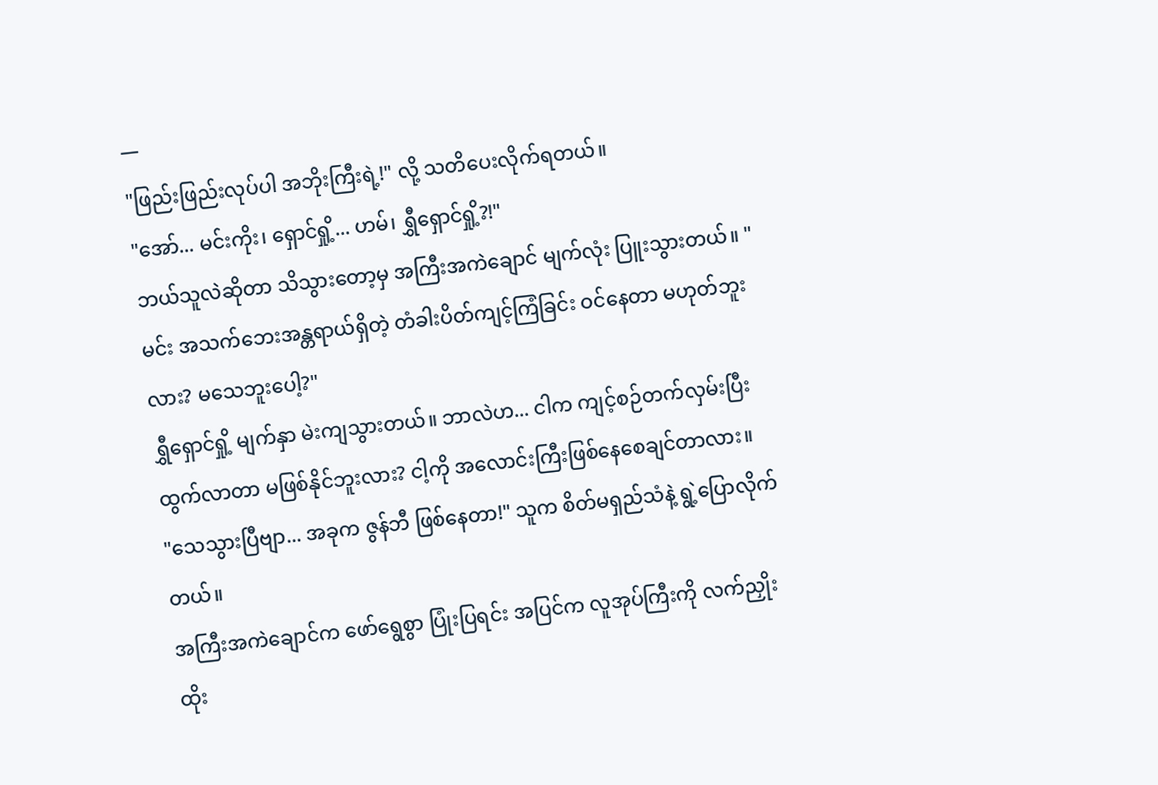—
"ဖြည်းဖြည်းလုပ်ပါ အဘိုးကြီးရဲ့!" လို့ သတိပေးလိုက်ရတယ်။
"အော်... မင်းကိုး၊ ရှောင်ရှို့... ဟမ်၊ ရွှီရှောင်ရှို့?!"
ဘယ်သူလဲဆိုတာ သိသွားတော့မှ အကြီးအကဲချောင် မျက်လုံး ပြူးသွားတယ်။ "မင်း အသက်ဘေးအန္တရာယ်ရှိတဲ့ တံခါးပိတ်ကျင့်ကြံခြင်း ဝင်နေတာ မဟုတ်ဘူးလား? မသေဘူးပေါ့?"
ရွှီရှောင်ရှို့ မျက်နှာ မဲးကျသွားတယ်။ ဘာလဲဟ... ငါက ကျင့်စဉ်တက်လှမ်းပြီး ထွက်လာတာ မဖြစ်နိုင်ဘူးလား? ငါ့ကို အလောင်းကြီးဖြစ်နေစေချင်တာလား။
"သေသွားပြီဗျာ... အခုက ဇွန်ဘီ ဖြစ်နေတာ!" သူက စိတ်မရှည်သံနဲ့ ရွဲ့ပြောလိုက်တယ်။
အကြီးအကဲချောင်က ဖော်ရွေစွာ ပြုံးပြရင်း အပြင်က လူအုပ်ကြီးကို လက်ညှိုးထိုး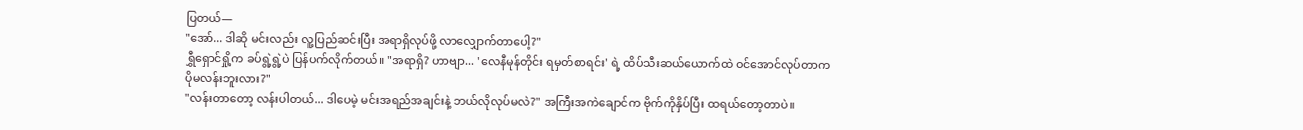ပြတယ်—
"အော်... ဒါဆို မင်းလည်း လူ့ပြည်ဆင်းပြီး အရာရှိလုပ်ဖို့ လာလျှောက်တာပေါ့?"
ရွှီရှောင်ရှို့က ခပ်ရွဲ့ရွဲ့ပဲ ပြန်ပက်လိုက်တယ်။ "အရာရှိ? ဟာဗျာ... 'လေနီမုန်တိုင်း ရမှတ်စာရင်း' ရဲ့ ထိပ်သီးဆယ်ယောက်ထဲ ဝင်အောင်လုပ်တာက ပိုမလန်းဘူးလား?"
"လန်းတာတော့ လန်းပါတယ်... ဒါပေမဲ့ မင်းအရည်အချင်းနဲ့ ဘယ်လိုလုပ်မလဲ?" အကြီးအကဲချောင်က ဗိုက်ကိုနှိပ်ပြီး ထရယ်တော့တာပဲ။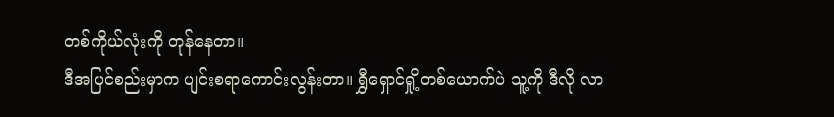တစ်ကိုယ်လုံးကို တုန်နေတာ။
ဒီအပြင်စည်းမှာက ပျင်းစရာကောင်းလွန်းတာ။ ရွှီရှောင်ရှို့တစ်ယောက်ပဲ သူ့ကို ဒီလို လာ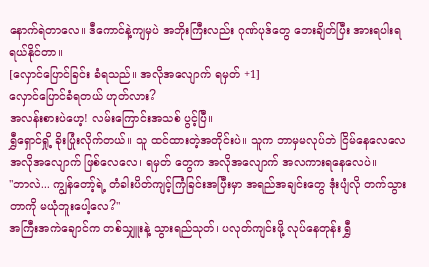နောက်ရဲတာလေ။ ဒီကောင်နဲ့ကျမှပဲ အဘိုးကြီးလည်း ဂုဏ်ပုဒ်တွေ ဘေးချိတ်ပြီး အားရပါးရ ရယ်နိုင်တာ။
[လှောင်ပြောင်ခြင်း ခံရသည်။ အလိုအလျောက် ရမှတ် +1]
လှောင်ပြောင်ခံရတယ် ဟုတ်လား?
အလန်းစားပဲဟေ့! လမ်းကြောင်းအသစ် ပွင့်ပြီ။
ရွှီရှောင်ရှို့ ခိုးပြုံးလိုက်တယ်။ သူ ထင်ထားတဲ့အတိုင်းပဲ။ သူက ဘာမှမလုပ်ဘဲ ငြိမ်နေလေလေ အလိုအလျောက် ဖြစ်လေလေ၊ ရမှတ် တွေက အလိုအလျောက် အလကားရနေလေပဲ။
"ဘာလဲ... ကျွန်တော့်ရဲ့ တံခါးပိတ်ကျင့်ကြံခြင်းအပြီးမှာ အရည်အချင်းတွေ ဒုံးပျံလို တက်သွားတာကို မယုံဘူးပေါ့လေ?"
အကြီးအကဲချောင်က တစ်သျှူးနဲ့ သွားရည်သုတ်၊ ပလုတ်ကျင်းဖို့ လုပ်နေတုန်း ရွှီ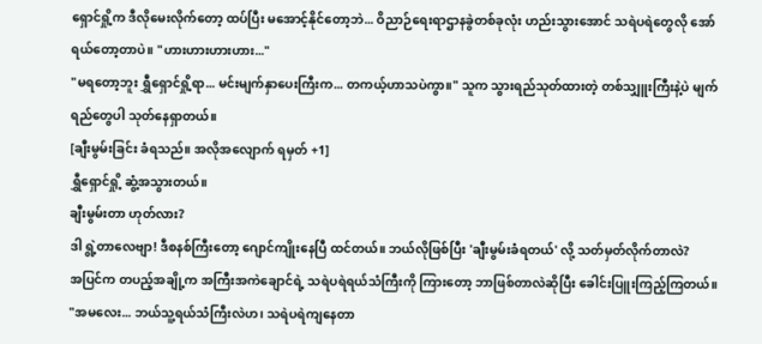ရှောင်ရှို့က ဒီလိုမေးလိုက်တော့ ထပ်ပြီး မအောင့်နိုင်တော့ဘဲ... ဝိညာဉ်ရေးရာဌာနခွဲတစ်ခုလုံး ဟည်းသွားအောင် သရဲပရဲတွေလို အော်ရယ်တော့တာပဲ။ "ဟားဟားဟားဟား..."
"မရတော့ဘူး ရွှီရှောင်ရှို့ရာ... မင်းမျက်နှာပေးကြီးက... တကယ့်ဟာသပဲကွာ။" သူက သွားရည်သုတ်ထားတဲ့ တစ်သျှူးကြီးနဲ့ပဲ မျက်ရည်တွေပါ သုတ်နေရှာတယ်။
[ချီးမွမ်းခြင်း ခံရသည်။ အလိုအလျောက် ရမှတ် +1]
ရွှီရှောင်ရှို့ ဆွံ့အသွားတယ်။
ချီးမွမ်းတာ ဟုတ်လား?
ဒါ ရွဲ့တာလေဗျာ! ဒီစနစ်ကြီးတော့ ဂျောင်ကျိုးနေပြီ ထင်တယ်။ ဘယ်လိုဖြစ်ပြီး 'ချီးမွမ်းခံရတယ်' လို့ သတ်မှတ်လိုက်တာလဲ?
အပြင်က တပည့်အချို့က အကြီးအကဲချောင်ရဲ့ သရဲပရဲရယ်သံကြီးကို ကြားတော့ ဘာဖြစ်တာလဲဆိုပြီး ခေါင်းပြူးကြည့်ကြတယ်။
"အမလေး... ဘယ်သူ့ရယ်သံကြီးလဲဟ၊ သရဲပရဲကျနေတာ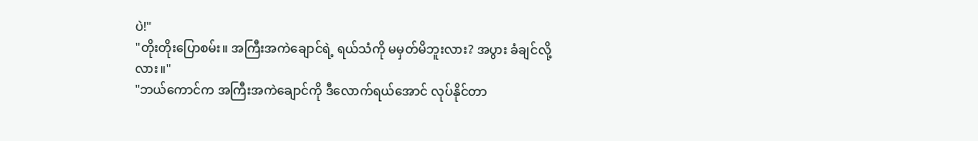ပဲ!"
"တိုးတိုးပြောစမ်း။ အကြီးအကဲချောင်ရဲ့ ရယ်သံကို မမှတ်မိဘူးလား? အပွား ခံချင်လို့လား။"
"ဘယ်ကောင်က အကြီးအကဲချောင်ကို ဒီလောက်ရယ်အောင် လုပ်နိုင်တာ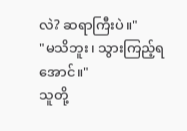လဲ? ဆရာကြီးပဲ။"
"မသိဘူး၊ သွားကြည့်ရအောင်။"
သူတို့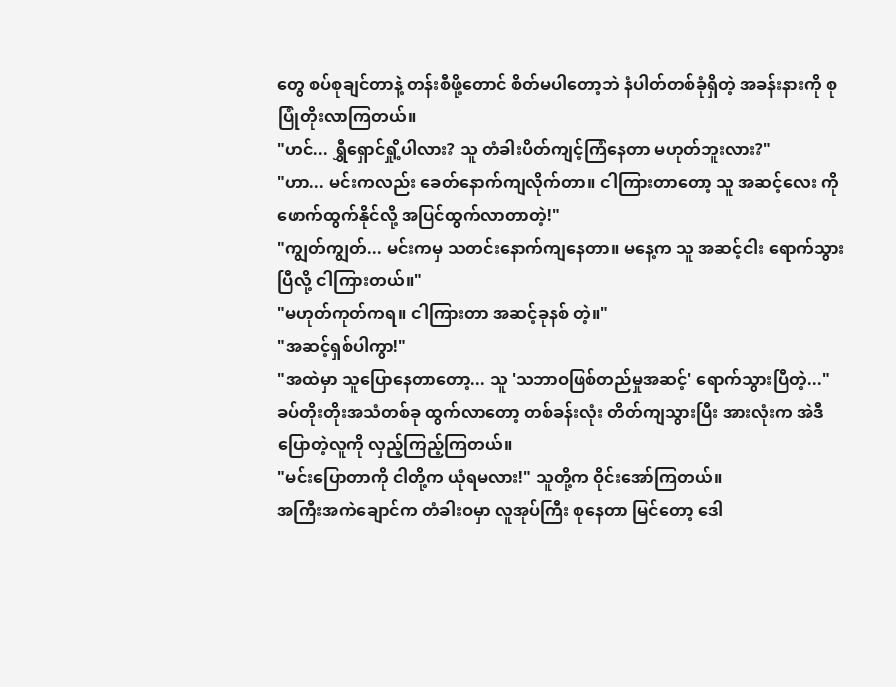တွေ စပ်စုချင်တာနဲ့ တန်းစီဖို့တောင် စိတ်မပါတော့ဘဲ နံပါတ်တစ်ခုံရှိတဲ့ အခန်းနားကို စုပြုံတိုးလာကြတယ်။
"ဟင်... ရွှီရှောင်ရှို့ပါလား? သူ တံခါးပိတ်ကျင့်ကြံနေတာ မဟုတ်ဘူးလား?"
"ဟာ... မင်းကလည်း ခေတ်နောက်ကျလိုက်တာ။ ငါကြားတာတော့ သူ အဆင့်လေး ကို ဖောက်ထွက်နိုင်လို့ အပြင်ထွက်လာတာတဲ့!"
"ကျွတ်ကျွတ်... မင်းကမှ သတင်းနောက်ကျနေတာ။ မနေ့က သူ အဆင့်ငါး ရောက်သွားပြီလို့ ငါကြားတယ်။"
"မဟုတ်ကုတ်ကရ။ ငါကြားတာ အဆင့်ခုနစ် တဲ့။"
"အဆင့်ရှစ်ပါကွာ!"
"အထဲမှာ သူပြောနေတာတော့... သူ 'သဘာဝဖြစ်တည်မှုအဆင့်' ရောက်သွားပြီတဲ့..." ခပ်တိုးတိုးအသံတစ်ခု ထွက်လာတော့ တစ်ခန်းလုံး တိတ်ကျသွားပြီး အားလုံးက အဲဒီပြောတဲ့လူကို လှည့်ကြည့်ကြတယ်။
"မင်းပြောတာကို ငါတို့က ယုံရမလား!" သူတို့က ဝိုင်းအော်ကြတယ်။
အကြီးအကဲချောင်က တံခါးဝမှာ လူအုပ်ကြီး စုနေတာ မြင်တော့ ဒေါ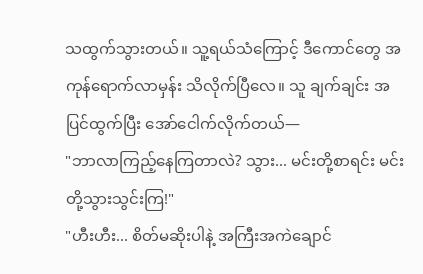သထွက်သွားတယ်။ သူ့ရယ်သံကြောင့် ဒီကောင်တွေ အကုန်ရောက်လာမှန်း သိလိုက်ပြီလေ။ သူ ချက်ချင်း အပြင်ထွက်ပြီး အော်ငေါက်လိုက်တယ်—
"ဘာလာကြည့်နေကြတာလဲ? သွား... မင်းတို့စာရင်း မင်းတို့သွားသွင်းကြ!"
"ဟီးဟီး... စိတ်မဆိုးပါနဲ့ အကြီးအကဲချောင်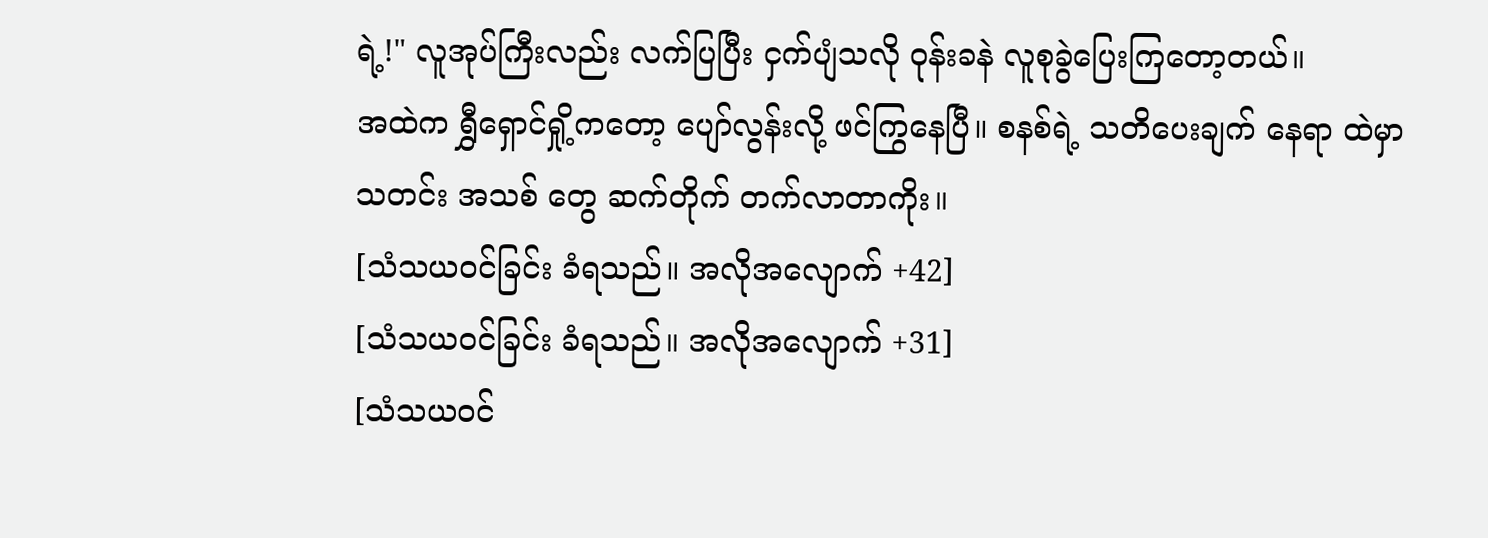ရဲ့!" လူအုပ်ကြီးလည်း လက်ပြပြီး ငှက်ပျံသလို ဝုန်းခနဲ လူစုခွဲပြေးကြတော့တယ်။
အထဲက ရွှီရှောင်ရှို့ကတော့ ပျော်လွန်းလို့ ဖင်ကြွနေပြီ။ စနစ်ရဲ့ သတိပေးချက် နေရာ ထဲမှာ သတင်း အသစ် တွေ ဆက်တိုက် တက်လာတာကိုး။
[သံသယဝင်ခြင်း ခံရသည်။ အလိုအလျောက် +42]
[သံသယဝင်ခြင်း ခံရသည်။ အလိုအလျောက် +31]
[သံသယဝင်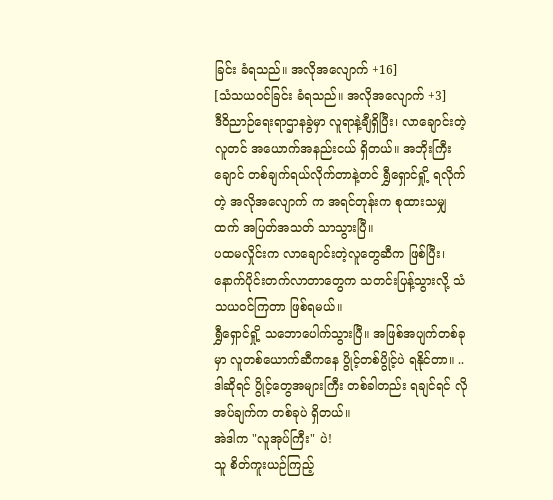ခြင်း ခံရသည်။ အလိုအလျောက် +16]
[သံသယဝင်ခြင်း ခံရသည်။ အလိုအလျောက် +3]
ဒီဝိညာဉ်ရေးရာဌာနခွဲမှာ လူရာနဲ့ချီရှိပြီး၊ လာချောင်းတဲ့လူတင် အယောက်အနည်းငယ် ရှိတယ်။ အဘိုးကြီးချောင် တစ်ချက်ရယ်လိုက်တာနဲ့တင် ရွှီရှောင်ရှို့ ရလိုက်တဲ့ အလိုအလျောက် က အရင်တုန်းက စုထားသမျှထက် အပြတ်အသတ် သာသွားပြီ။
ပထမလှိုင်းက လာချောင်းတဲ့လူတွေဆီက ဖြစ်ပြီး၊ နောက်ပိုင်းတက်လာတာတွေက သတင်းပြန့်သွားလို့ သံသယဝင်ကြတာ ဖြစ်ရမယ်။
ရွှီရှောင်ရှို့ သဘောပေါက်သွားပြီ။ အဖြစ်အပျက်တစ်ခုမှာ လူတစ်ယောက်ဆီကနေ ပွိုင့်တစ်ပွိုင့်ပဲ ရနိုင်တာ။ .. ဒါဆိုရင် ပွိုင့်တွေအများကြီး တစ်ခါတည်း ရချင်ရင် လိုအပ်ချက်က တစ်ခုပဲ ရှိတယ်။
အဲဒါက "လူအုပ်ကြီး" ပဲ!
သူ စိတ်ကူးယဉ်ကြည့်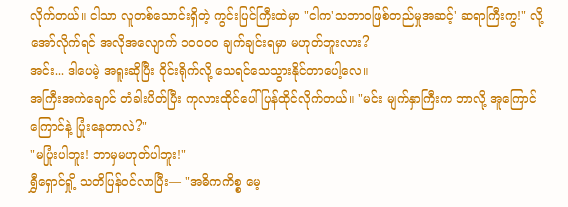လိုက်တယ်။ ငါသာ လူတစ်သောင်းရှိတဲ့ ကွင်းပြင်ကြီးထဲမှာ "ငါက'သဘာဝဖြစ်တည်မှုအဆင့်' ဆရာကြီးကွ!" လို့ အော်လိုက်ရင် အလိုအလျောက် ၁၀၀၀၀ ချက်ချင်းရမှာ မဟုတ်ဘူးလား?
အင်း... ဒါပေမဲ့ အရူးဆိုပြီး ဝိုင်းရိုက်လို့ သေရင်သေသွားနိုင်တာပေါ့လေ။
အကြီးအကဲချောင် တံခါးပိတ်ပြီး ကုလားထိုင်ပေါ် ပြန်ထိုင်လိုက်တယ်။ "မင်း မျက်နှာကြီးက ဘာလို့ အူကြောင်ကြောင်နဲ့ ပြုံးနေတာလဲ?"
"မပြုံးပါဘူး! ဘာမှမဟုတ်ပါဘူး!"
ရွှီရှောင်ရှို့ သတိပြန်ဝင်လာပြီး— "အဓိကကိစ္စ မေ့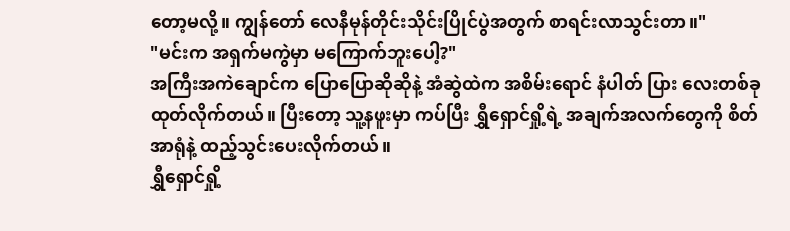တော့မလို့။ ကျွန်တော် လေနီမုန်တိုင်းသိုင်းပြိုင်ပွဲအတွက် စာရင်းလာသွင်းတာ။"
"မင်းက အရှက်မကွဲမှာ မကြောက်ဘူးပေါ့?"
အကြီးအကဲချောင်က ပြောပြောဆိုဆိုနဲ့ အံဆွဲထဲက အစိမ်းရောင် နံပါတ် ပြား လေးတစ်ခု ထုတ်လိုက်တယ်။ ပြီးတော့ သူ့နဖူးမှာ ကပ်ပြီး ရွှီရှောင်ရှို့ရဲ့ အချက်အလက်တွေကို စိတ်အာရုံနဲ့ ထည့်သွင်းပေးလိုက်တယ်။
ရွှီရှောင်ရှို့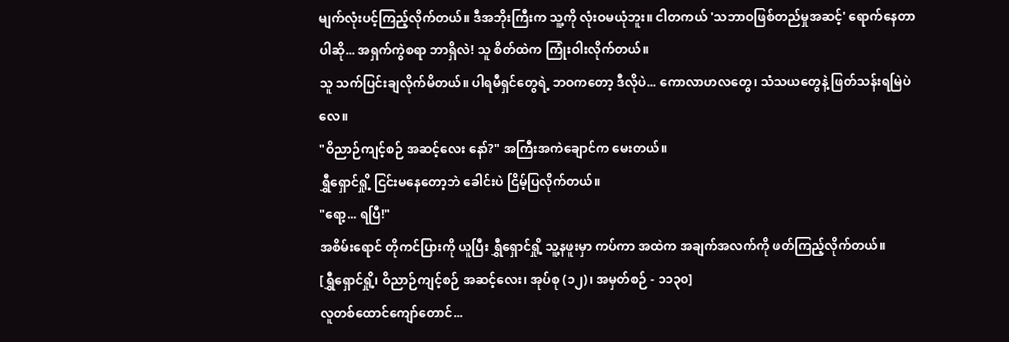မျက်လုံးပင့်ကြည့်လိုက်တယ်။ ဒီအဘိုးကြီးက သူ့ကို လုံးဝမယုံဘူး။ ငါတကယ် 'သဘာဝဖြစ်တည်မှုအဆင့်' ရောက်နေတာပါဆို... အရှက်ကွဲစရာ ဘာရှိလဲ! သူ စိတ်ထဲက ကြုံးဝါးလိုက်တယ်။
သူ သက်ပြင်းချလိုက်မိတယ်။ ပါရမီရှင်တွေရဲ့ ဘဝကတော့ ဒီလိုပဲ... ကောလာဟလတွေ၊ သံသယတွေနဲ့ ဖြတ်သန်းရမြဲပဲလေ။
"ဝိညာဉ်ကျင့်စဉ် အဆင့်လေး နော်?" အကြီးအကဲချောင်က မေးတယ်။
ရွှီရှောင်ရှို့ ငြင်းမနေတော့ဘဲ ခေါင်းပဲ ငြိမ့်ပြလိုက်တယ်။
"ရော့... ရပြီ!"
အစိမ်းရောင် တိုကင်ပြားကို ယူပြီး ရွှီရှောင်ရှို့ သူ့နဖူးမှာ ကပ်ကာ အထဲက အချက်အလက်ကို ဖတ်ကြည့်လိုက်တယ်။
[ရွှီရှောင်ရှို့၊ ဝိညာဉ်ကျင့်စဉ် အဆင့်လေး၊ အုပ်စု (၁၂)၊ အမှတ်စဉ် - ၁၁၃၀]
လူတစ်ထောင်ကျော်တောင်...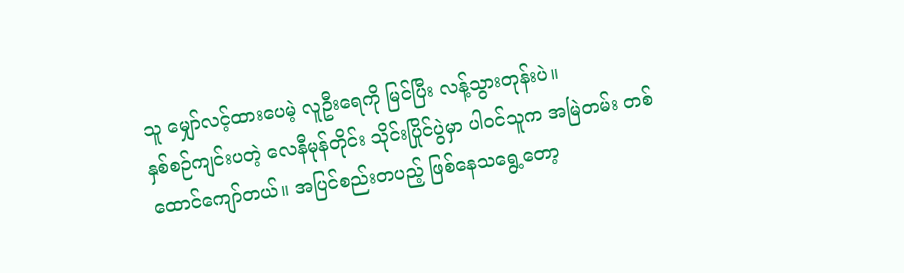သူ မျှော်လင့်ထားပေမဲ့ လူဦးရေကို မြင်ပြီး လန့်သွားတုန်းပဲ။
နှစ်စဉ်ကျင်းပတဲ့ လေနီမုန်တိုင်း သိုင်းပြိုင်ပွဲမှာ ပါဝင်သူက အမြဲတမ်း တစ်ထောင်ကျော်တယ်။ အပြင်စည်းတပည့် ဖြစ်နေသရွေ့တော့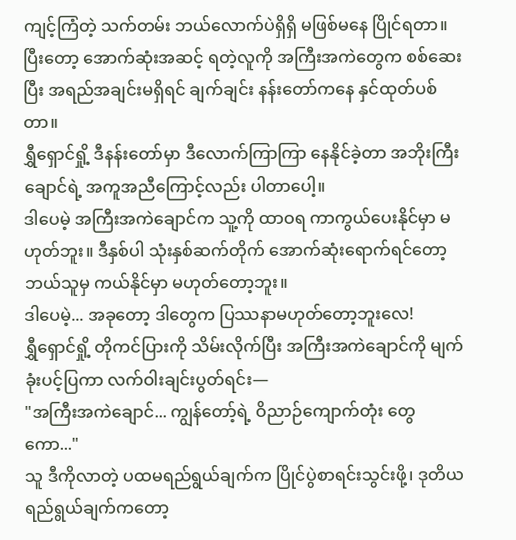ကျင့်ကြံတဲ့ သက်တမ်း ဘယ်လောက်ပဲရှိရှိ မဖြစ်မနေ ပြိုင်ရတာ။
ပြီးတော့ အောက်ဆုံးအဆင့် ရတဲ့လူကို အကြီးအကဲတွေက စစ်ဆေးပြီး အရည်အချင်းမရှိရင် ချက်ချင်း နန်းတော်ကနေ နှင်ထုတ်ပစ်တာ။
ရွှီရှောင်ရှို့ ဒီနန်းတော်မှာ ဒီလောက်ကြာကြာ နေနိုင်ခဲ့တာ အဘိုးကြီးချောင်ရဲ့ အကူအညီကြောင့်လည်း ပါတာပေါ့။
ဒါပေမဲ့ အကြီးအကဲချောင်က သူ့ကို ထာဝရ ကာကွယ်ပေးနိုင်မှာ မဟုတ်ဘူး။ ဒီနှစ်ပါ သုံးနှစ်ဆက်တိုက် အောက်ဆုံးရောက်ရင်တော့ ဘယ်သူမှ ကယ်နိုင်မှာ မဟုတ်တော့ဘူး။
ဒါပေမဲ့... အခုတော့ ဒါတွေက ပြဿနာမဟုတ်တော့ဘူးလေ!
ရွှီရှောင်ရှို့ တိုကင်ပြားကို သိမ်းလိုက်ပြီး အကြီးအကဲချောင်ကို မျက်ခုံးပင့်ပြကာ လက်ဝါးချင်းပွတ်ရင်း—
"အကြီးအကဲချောင်... ကျွန်တော့်ရဲ့ ဝိညာဉ်ကျောက်တုံး တွေကော..."
သူ ဒီကိုလာတဲ့ ပထမရည်ရွယ်ချက်က ပြိုင်ပွဲစာရင်းသွင်းဖို့၊ ဒုတိယရည်ရွယ်ချက်ကတော့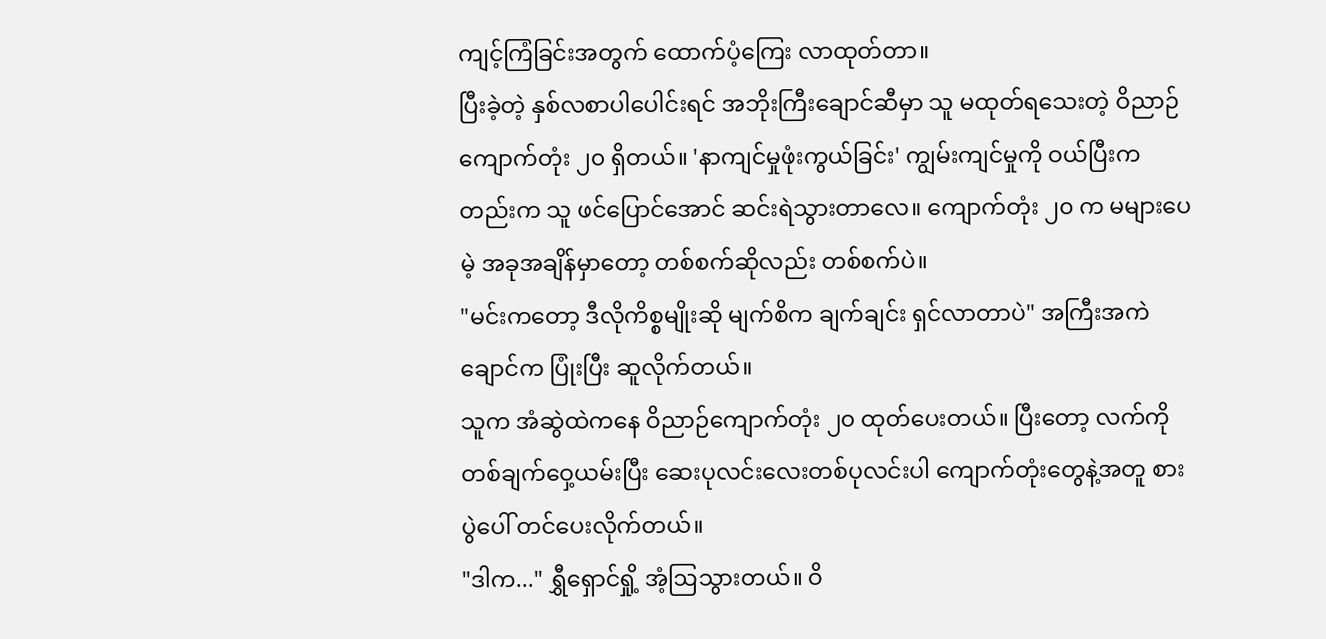ကျင့်ကြံခြင်းအတွက် ထောက်ပံ့ကြေး လာထုတ်တာ။
ပြီးခဲ့တဲ့ နှစ်လစာပါပေါင်းရင် အဘိုးကြီးချောင်ဆီမှာ သူ မထုတ်ရသေးတဲ့ ဝိညာဉ်ကျောက်တုံး ၂၀ ရှိတယ်။ 'နာကျင်မှုဖုံးကွယ်ခြင်း' ကျွမ်းကျင်မှုကို ဝယ်ပြီးကတည်းက သူ ဖင်ပြောင်အောင် ဆင်းရဲသွားတာလေ။ ကျောက်တုံး ၂၀ က မများပေမဲ့ အခုအချိန်မှာတော့ တစ်စက်ဆိုလည်း တစ်စက်ပဲ။
"မင်းကတော့ ဒီလိုကိစ္စမျိုးဆို မျက်စိက ချက်ချင်း ရှင်လာတာပဲ" အကြီးအကဲချောင်က ပြုံးပြီး ဆူလိုက်တယ်။
သူက အံဆွဲထဲကနေ ဝိညာဉ်ကျောက်တုံး ၂၀ ထုတ်ပေးတယ်။ ပြီးတော့ လက်ကို တစ်ချက်ဝှေ့ယမ်းပြီး ဆေးပုလင်းလေးတစ်ပုလင်းပါ ကျောက်တုံးတွေနဲ့အတူ စားပွဲပေါ် တင်ပေးလိုက်တယ်။
"ဒါက..." ရွှီရှောင်ရှို့ အံ့ဩသွားတယ်။ ဝိ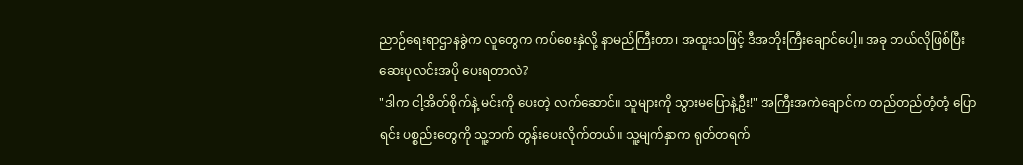ညာဉ်ရေးရာဌာနခွဲက လူတွေက ကပ်စေးနှဲလို့ နာမည်ကြီးတာ၊ အထူးသဖြင့် ဒီအဘိုးကြီးချောင်ပေါ့။ အခု ဘယ်လိုဖြစ်ပြီး ဆေးပုလင်းအပို ပေးရတာလဲ?
"ဒါက ငါ့အိတ်စိုက်နဲ့ မင်းကို ပေးတဲ့ လက်ဆောင်။ သူများကို သွားမပြောနဲ့ဦး!" အကြီးအကဲချောင်က တည်တည်တံ့တံ့ ပြောရင်း ပစ္စည်းတွေကို သူ့ဘက် တွန်းပေးလိုက်တယ်။ သူ့မျက်နှာက ရုတ်တရက်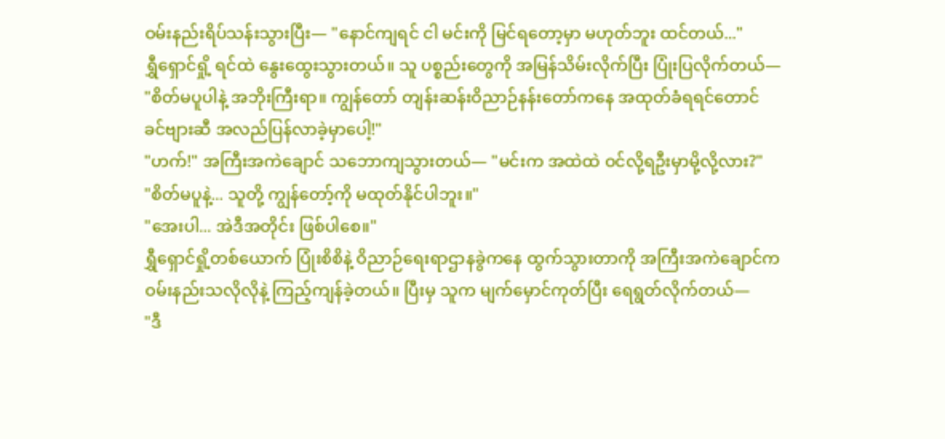ဝမ်းနည်းရိပ်သန်းသွားပြီး— "နောင်ကျရင် ငါ မင်းကို မြင်ရတော့မှာ မဟုတ်ဘူး ထင်တယ်..."
ရွှီရှောင်ရှို့ ရင်ထဲ နွေးထွေးသွားတယ်။ သူ ပစ္စည်းတွေကို အမြန်သိမ်းလိုက်ပြီး ပြုံးပြလိုက်တယ်—
"စိတ်မပူပါနဲ့ အဘိုးကြီးရာ။ ကျွန်တော် တျန်းဆန်းဝိညာဉ်နန်းတော်ကနေ အထုတ်ခံရရင်တောင် ခင်ဗျားဆီ အလည်ပြန်လာခဲ့မှာပေါ့!"
"ဟက်!" အကြီးအကဲချောင် သဘောကျသွားတယ်— "မင်းက အထဲထဲ ဝင်လို့ရဦးမှာမို့လို့လား?"
"စိတ်မပူနဲ့... သူတို့ ကျွန်တော့်ကို မထုတ်နိုင်ပါဘူး။"
"အေးပါ... အဲဒီအတိုင်း ဖြစ်ပါစေ။"
ရွှီရှောင်ရှို့တစ်ယောက် ပြုံးစိစိနဲ့ ဝိညာဉ်ရေးရာဌာနခွဲကနေ ထွက်သွားတာကို အကြီးအကဲချောင်က ဝမ်းနည်းသလိုလိုနဲ့ ကြည့်ကျန်ခဲ့တယ်။ ပြီးမှ သူက မျက်မှောင်ကုတ်ပြီး ရေရွတ်လိုက်တယ်—
"ဒီ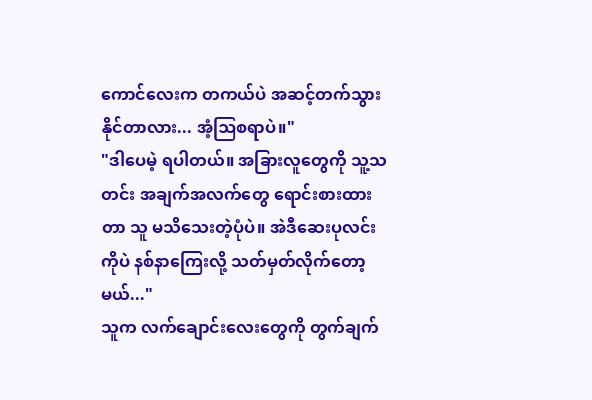ကောင်လေးက တကယ်ပဲ အဆင့်တက်သွားနိုင်တာလား... အံ့ဩစရာပဲ။"
"ဒါပေမဲ့ ရပါတယ်။ အခြားလူတွေကို သူ့သတင်း အချက်အလက်တွေ ရောင်းစားထားတာ သူ မသိသေးတဲ့ပုံပဲ။ အဲဒီဆေးပုလင်းကိုပဲ နစ်နာကြေးလို့ သတ်မှတ်လိုက်တော့မယ်..."
သူက လက်ချောင်းလေးတွေကို တွက်ချက်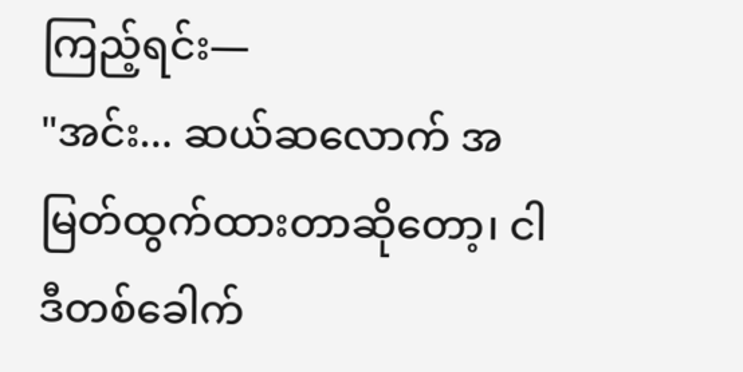ကြည့်ရင်း—
"အင်း... ဆယ်ဆလောက် အမြတ်ထွက်ထားတာဆိုတော့၊ ငါ ဒီတစ်ခေါက်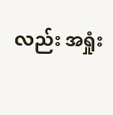လည်း အရှုံး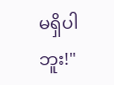မရှိပါဘူး!"